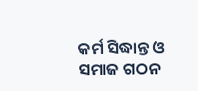କର୍ମ ସିଦ୍ଧାନ୍ତ ଓ ସମାଜ ଗଠନ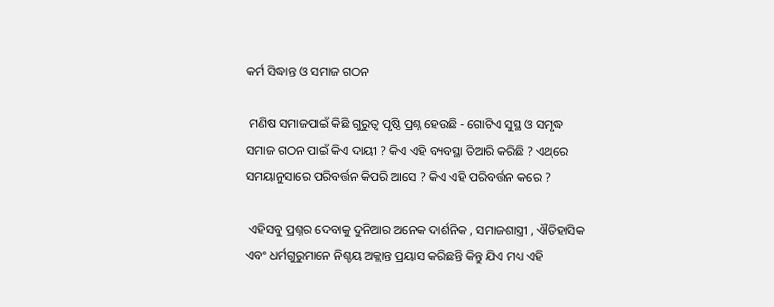କର୍ମ ସିଦ୍ଧାନ୍ତ ଓ ସମାଜ ଗଠନ

 ମଣିଷ ସମାଜପାଇଁ କିଛି ଗୁରୁତ୍ବ ପୃଷ୍ଠି ପ୍ରଶ୍ନ ହେଉଛି - ଗୋଟିଏ ସୁସ୍ଥ ଓ ସମୃଦ୍ଧ ସମାଜ ଗଠନ ପାଇଁ କିଏ ଦାୟୀ ? କିଏ ଏହି ବ୍ୟବସ୍ଥା ତିଆରି କରିଛି ? ଏଥ୍‌ରେ ସମୟାନୁସାରେ ପରିବର୍ତ୍ତନ କିପରି ଆସେ ? କିଏ ଏହି ପରିବର୍ତ୍ତନ କରେ ?

 ଏହିସବୁ ପ୍ରଶ୍ନର ଦେବାକୁ ଦୁନିଆର ଅନେକ ଦାର୍ଶନିକ , ସମାଜଶାସ୍ତ୍ରୀ , ଐତିହାସିକ ଏବଂ ଧର୍ମଗୁରୁମାନେ ନିଶ୍ଚୟ ଅକ୍ଲାନ୍ତ ପ୍ରୟାସ କରିଛନ୍ତି କିନ୍ତୁ ଯିଏ ମଧ୍ୟ ଏହି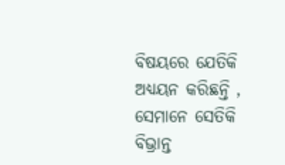ବିଷୟରେ ଯେତିକି ଅଧ୍ୟୟନ କରିଛନ୍ତି , ସେମାନେ ସେତିକି ବିଭ୍ରାନ୍ତ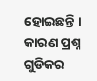ହୋଇଛନ୍ତି । କାରଣ ପ୍ରଶ୍ନ ଗୁଡିକର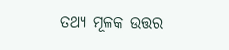ତଥ୍ୟ ମୂଳକ ଉତ୍ତର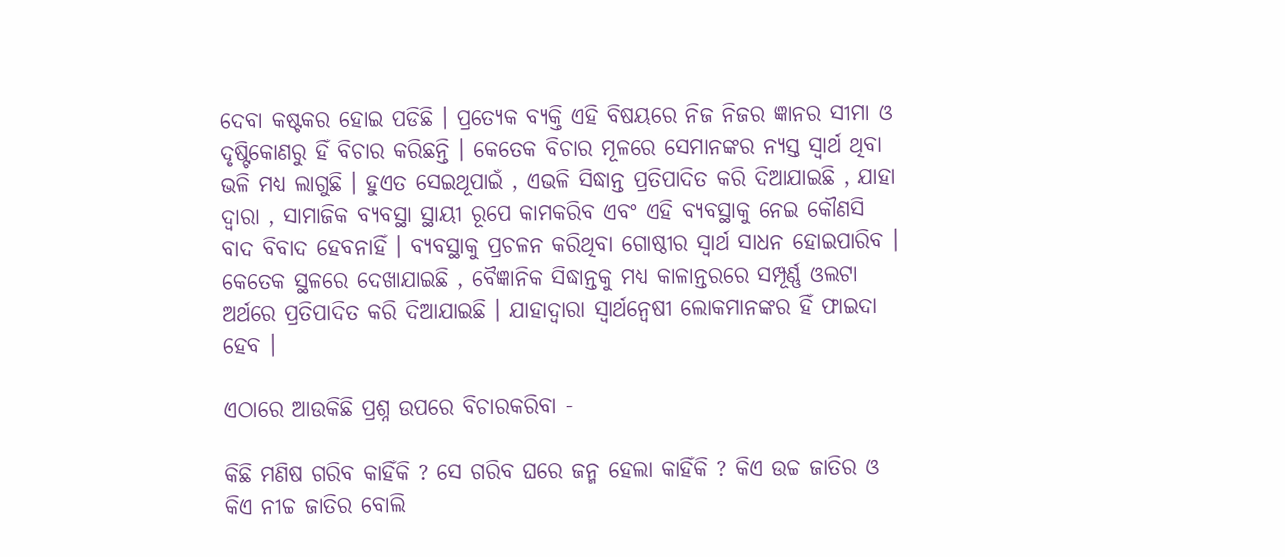ଦେବା କଷ୍ଟକର ହୋଇ ପଡିଛି । ପ୍ରତ୍ୟେକ ବ୍ୟକ୍ତି ଏହି ବିଷୟରେ ନିଜ ନିଜର ଜ୍ଞାନର ସୀମା ଓ ଦୃଷ୍ଟିକୋଣରୁ ହିଁ ବିଚାର କରିଛନ୍ତି । କେତେକ ବିଚାର ମୂଳରେ ସେମାନଙ୍କର ନ୍ୟସ୍ତ ସ୍ବାର୍ଥ ଥିବା ଭଳି ମଧ୍ୟ ଲାଗୁଛି । ହୁଏତ ସେଇଥୂପାଇଁ , ଏଭଳି ସିଦ୍ଧାନ୍ତ ପ୍ରତିପାଦିତ କରି ଦିଆଯାଇଛି , ଯାହା ଦ୍ବାରା , ସାମାଜିକ ବ୍ୟବସ୍ଥା ସ୍ଥାୟୀ ରୂପେ କାମକରିବ ଏବଂ ଏହି ବ୍ୟବସ୍ଥାକୁ ନେଇ କୌଣସି ବାଦ ବିବାଦ ହେବନାହିଁ । ବ୍ୟବସ୍ଥାକୁ ପ୍ରଚଳନ କରିଥିବା ଗୋଷ୍ଠୀର ସ୍ବାର୍ଥ ସାଧନ ହୋଇପାରିବ । କେତେକ ସ୍ଥଳରେ ଦେଖାଯାଇଛି , ବୈଜ୍ଞାନିକ ସିଦ୍ଧାନ୍ତକୁ ମଧ୍ୟ କାଳାନ୍ତରରେ ସମ୍ପୂର୍ଣ୍ଣ ଓଲଟା ଅର୍ଥରେ ପ୍ରତିପାଦିତ କରି ଦିଆଯାଇଛି । ଯାହାଦ୍ବାରା ସ୍ବାର୍ଥନ୍ୱେଷୀ ଲୋକମାନଙ୍କର ହିଁ ଫାଇଦା ହେବ ।

ଏଠାରେ ଆଉକିଛି ପ୍ରଶ୍ନ ଉପରେ ବିଚାରକରିବା -

କିଛି ମଣିଷ ଗରିବ କାହିଁକି ? ସେ ଗରିବ ଘରେ ଜନ୍ମ ହେଲା କାହିଁକି ? କିଏ ଉଚ୍ଚ ଜାତିର ଓ କିଏ ନୀଚ୍ଚ ଜାତିର ବୋଲି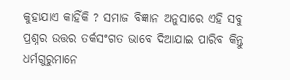କୁହାଯାଏ କାହିଁକି ? ସମାଜ ବିଜ୍ଞାନ ଅନୁସାରେ ଏହି ସବୁ ପ୍ରଶ୍ନର ଉତ୍ତର ତର୍କସଂଗତ ଭାବେ ଦିଆଯାଇ ପାରିବ କିନ୍ତୁ ଧର୍ମଗୁରୁମାନେ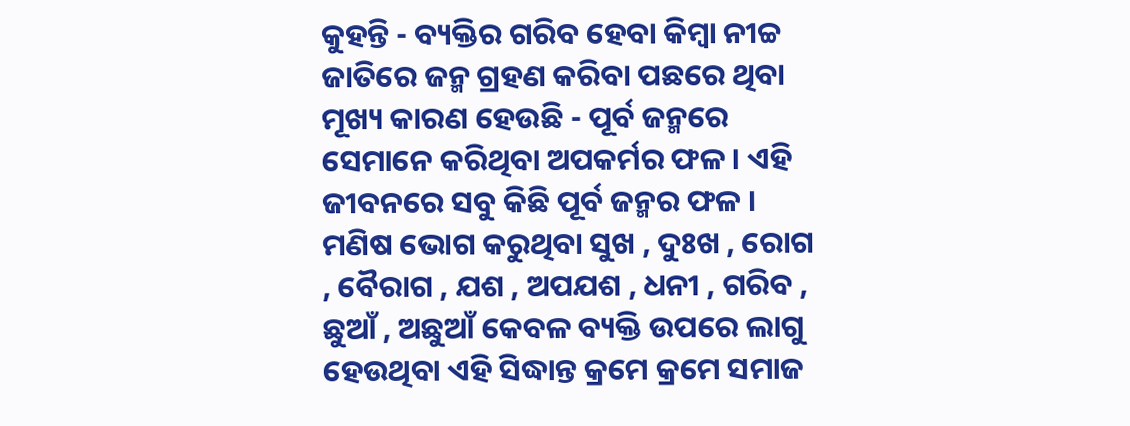କୁହନ୍ତି - ବ୍ୟକ୍ତିର ଗରିବ ହେବା କିମ୍ବା ନୀଚ୍ଚ ଜାତିରେ ଜନ୍ମ ଗ୍ରହଣ କରିବା ପଛରେ ଥିବା ମୂଖ୍ୟ କାରଣ ହେଉଛି - ପୂର୍ବ ଜନ୍ମରେ ସେମାନେ କରିଥିବା ଅପକର୍ମର ଫଳ । ଏହି ଜୀବନରେ ସବୁ କିଛି ପୂର୍ବ ଜନ୍ମର ଫଳ । ମଣିଷ ଭୋଗ କରୁଥିବା ସୁଖ , ଦୁଃଖ , ରୋଗ , ବୈରାଗ , ଯଶ , ଅପଯଶ , ଧନୀ , ଗରିବ , ଛୁଆଁ , ଅଛୁଆଁ କେବଳ ବ୍ୟକ୍ତି ଉପରେ ଲାଗୁ ହେଉଥିବା ଏହି ସିଦ୍ଧାନ୍ତ କ୍ରମେ କ୍ରମେ ସମାଜ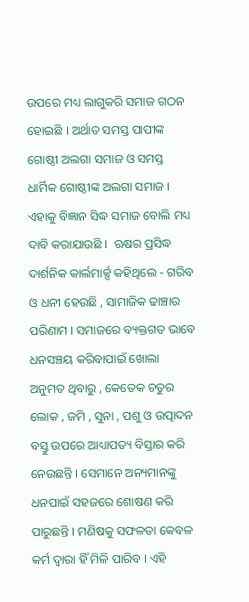ଉପରେ ମଧ୍ୟ ଲାଗୁକରି ସମାଜ ଗଠନ ହୋଇଛି । ଅର୍ଥାତ ସମସ୍ତ ପାପୀଙ୍କ ଗୋଷ୍ଠୀ ଅଲଗା ସମାଜ ଓ ସମସ୍ତ ଧାର୍ମିକ ଗୋଷ୍ଠୀଙ୍କ ଅଲଗା ସମାଜ । ଏହାକୁ ବିଜ୍ଞାନ ସିଦ୍ଧ ସମାଜ ବୋଲି ମଧ୍ୟ ଦାବି କରାଯାଉଛି ।  ଋଷର ପ୍ରସିଦ୍ଧ ଦାର୍ଶନିକ କାର୍ଲମାର୍କ୍ସ କହିଥିଲେ - ଗରିବ ଓ ଧନୀ ହେଉଛି , ସାମାଜିକ ଢାଞ୍ଚାର ପରିଣାମ । ସମାଜରେ ବ୍ୟକ୍ତଗତ ଭାବେ ଧନସଞ୍ଚୟ କରିବାପାଇଁ ଖୋଲା ଅନୁମତ ଥିବାରୁ , କେତେକ ଚତୁର ଲୋକ , ଜମି , ସୁନା , ପଶୁ ଓ ଉତ୍ପାଦନ ବସ୍ତୁ ଉପରେ ଆଧ୍ୟାପତ୍ୟ ବିସ୍ତାର କରି ନେଉଛନ୍ତି । ସେମାନେ ଅନ୍ୟମାନଙ୍କୁ ଧନପାଇଁ ସହଜରେ ଶୋଷଣ କରି ପାରୁଛନ୍ତି । ମଣିଷକୁ ସଫଳତା କେବଳ କର୍ମ ଦ୍ବାରା ହିଁ ମିଳି ପାରିବ । ଏହି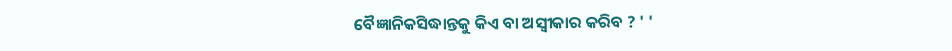ବୈଜ୍ଞାନିକସିଦ୍ଧାନ୍ତକୁ କିଏ ବା ଅସ୍ବୀକାର କରିବ ? ' '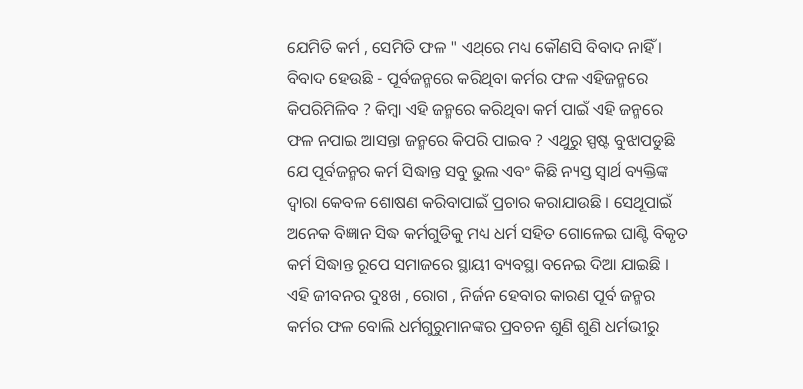ଯେମିତି କର୍ମ , ସେମିତି ଫଳ " ଏଥ୍‌ରେ ମଧ୍ୟ କୌଣସି ବିବାଦ ନାହିଁ । ବିବାଦ ହେଉଛି - ପୂର୍ବଜନ୍ମରେ କରିଥିବା କର୍ମର ଫଳ ଏହିଜନ୍ମରେ କିପରିମିଳିବ ? କିମ୍ବା ଏହି ଜନ୍ମରେ କରିଥିବା କର୍ମ ପାଇଁ ଏହି ଜନ୍ମରେ ଫଳ ନପାଇ ଆସନ୍ତା ଜନ୍ମରେ କିପରି ପାଇବ ? ଏଥୁରୁ ସ୍ପଷ୍ଟ ବୁଝାପଡୁଛି ଯେ ପୂର୍ବଜନ୍ମର କର୍ମ ସିଦ୍ଧାନ୍ତ ସବୁ ଭୁଲ ଏବଂ କିଛି ନ୍ୟସ୍ତ ସ୍ବାର୍ଥ ବ୍ୟକ୍ତିଙ୍କ ଦ୍ବାରା କେବଳ ଶୋଷଣ କରିବାପାଇଁ ପ୍ରଚାର କରାଯାଉଛି । ସେଥୂପାଇଁ ଅନେକ ବିଜ୍ଞାନ ସିଦ୍ଧ କର୍ମଗୁଡିକୁ ମଧ୍ୟ ଧର୍ମ ସହିତ ଗୋଳେଇ ଘାଣ୍ଟି ବିକୃତ କର୍ମ ସିଦ୍ଧାନ୍ତ ରୂପେ ସମାଜରେ ସ୍ଥାୟୀ ବ୍ୟବସ୍ଥା ବନେଇ ଦିଆ ଯାଇଛି । ଏହି ଜୀବନର ଦୁଃଖ , ରୋଗ , ନିର୍ଜନ ହେବାର କାରଣ ପୂର୍ବ ଜନ୍ମର କର୍ମର ଫଳ ବୋଲି ଧର୍ମଗୁରୁମାନଙ୍କର ପ୍ରବଚନ ଶୁଣି ଶୁଣି ଧର୍ମଭୀରୁ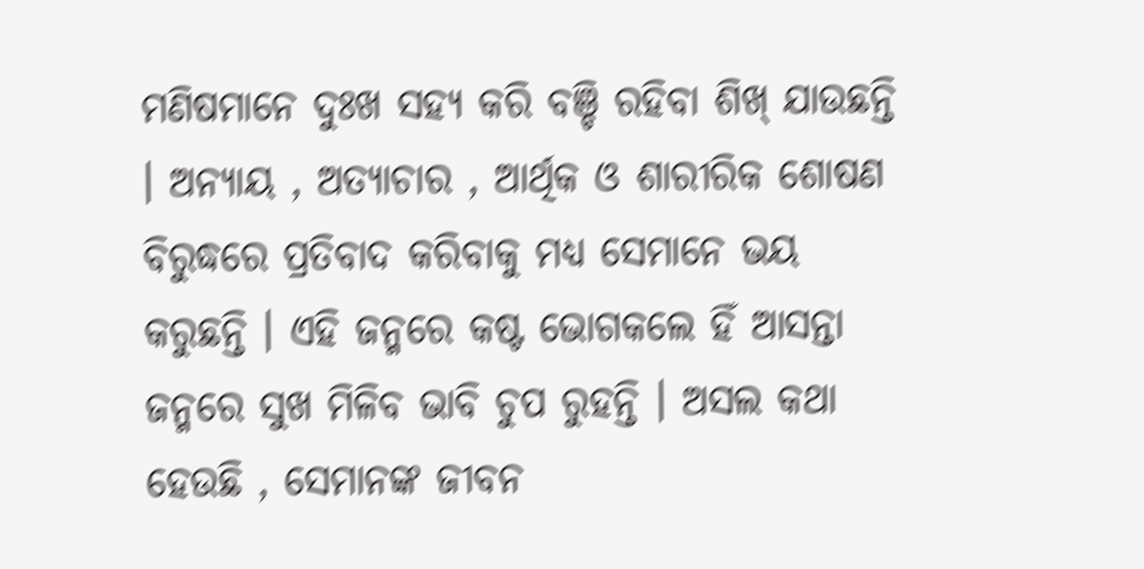ମଣିଷମାନେ ଦୁଃଖ ସହ୍ୟ କରି ବଞ୍ଚି ରହିବା ଶିଖ୍ ଯାଉଛନ୍ତି । ଅନ୍ୟାୟ , ଅତ୍ୟାଚାର , ଆର୍ଥିକ ଓ ଶାରୀରିକ ଶୋଷଣ ବିରୁଦ୍ଧରେ ପ୍ରତିବାଦ କରିବାକୁ ମଧ୍ୟ ସେମାନେ ଭୟ କରୁଛନ୍ତି । ଏହି ଜନ୍ମରେ କଷ୍ଟ ଭୋଗକଲେ ହିଁ ଆସନ୍ତା ଜନ୍ମରେ ସୁଖ ମିଳିବ ଭାବି ଚୁପ ରୁହନ୍ତି । ଅସଲ କଥା ହେଉଛି , ସେମାନଙ୍କ ଜୀବନ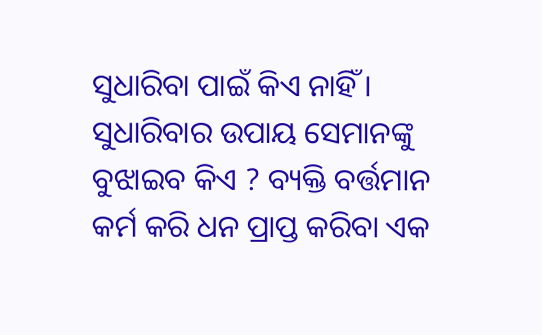ସୁଧାରିବା ପାଇଁ କିଏ ନାହିଁ । ସୁଧାରିବାର ଉପାୟ ସେମାନଙ୍କୁ ବୁଝାଇବ କିଏ ? ବ୍ୟକ୍ତି ବର୍ତ୍ତମାନ କର୍ମ କରି ଧନ ପ୍ରାପ୍ତ କରିବା ଏକ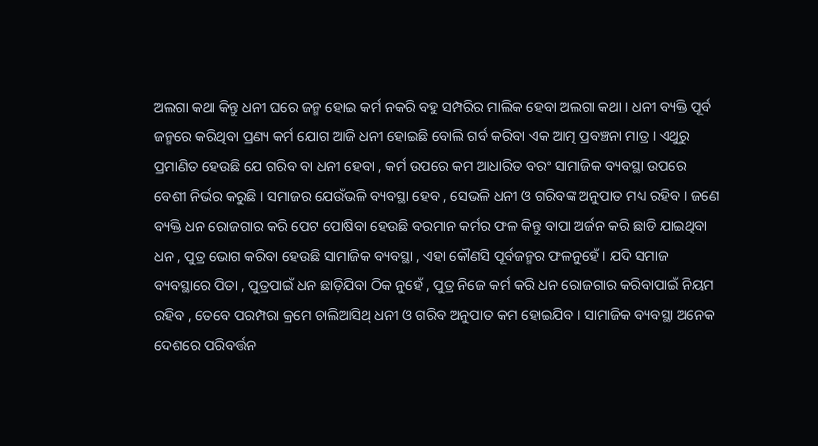ଅଲଗା କଥା କିନ୍ତୁ ଧନୀ ଘରେ ଜନ୍ମ ହୋଇ କର୍ମ ନକରି ବହୁ ସମ୍ପରିର ମାଲିକ ହେବା ଅଲଗା କଥା । ଧନୀ ବ୍ୟକ୍ତି ପୂର୍ବ ଜନ୍ମରେ କରିଥିବା ପ୍ରଣ୍ୟ କର୍ମ ଯୋଗ ଆଜି ଧନୀ ହୋଇଛି ବୋଲି ଗର୍ବ କରିବା ଏକ ଆତ୍ମ ପ୍ରବଞ୍ଚନା ମାତ୍ର । ଏଥୁରୁ ପ୍ରମାଣିତ ହେଉଛି ଯେ ଗରିବ ବା ଧନୀ ହେବା , କର୍ମ ଉପରେ କମ ଆଧାରିତ ବରଂ ସାମାଜିକ ବ୍ୟବସ୍ଥା ଉପରେ ବେଶୀ ନିର୍ଭର କରୁଛି । ସମାଜର ଯେଉଁଭଳି ବ୍ୟବସ୍ଥା ହେବ , ସେଭଳି ଧନୀ ଓ ଗରିବଙ୍କ ଅନୁପାତ ମଧ୍ୟ ରହିବ । ଜଣେ ବ୍ୟକ୍ତି ଧନ ରୋଜଗାର କରି ପେଟ ପୋଷିବା ହେଉଛି ବରମାନ କର୍ମର ଫଳ କିନ୍ତୁ ବାପା ଅର୍ଜନ କରି ଛାଡି ଯାଇଥିବା ଧନ , ପୁତ୍ର ଭୋଗ କରିବା ହେଉଛି ସାମାଜିକ ବ୍ୟବସ୍ଥା , ଏହା କୌଣସି ପୂର୍ବଜନ୍ମର ଫଳନୁହେଁ । ଯଦି ସମାଜ ବ୍ୟବସ୍ଥାରେ ପିତା , ପୁତ୍ରପାଇଁ ଧନ ଛାଡ଼ିଯିବା ଠିକ ନୁହେଁ , ପୁତ୍ର ନିଜେ କର୍ମ କରି ଧନ ରୋଜଗାର କରିବାପାଇଁ ନିୟମ ରହିବ , ତେବେ ପରମ୍ପରା କ୍ରମେ ଚାଲିଆସିଥ୍‌ ଧନୀ ଓ ଗରିବ ଅନୁପାତ କମ ହୋଇଯିବ । ସାମାଜିକ ବ୍ୟବସ୍ଥା ଅନେକ ଦେଶରେ ପରିବର୍ତ୍ତନ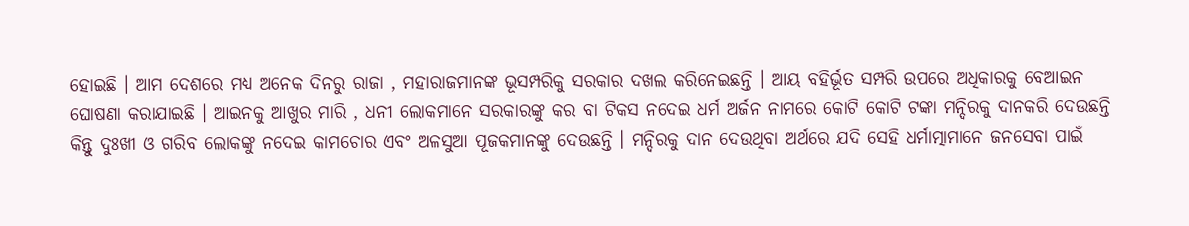ହୋଇଛି । ଆମ ଦେଶରେ ମଧ୍ୟ ଅନେକ ଦିନରୁ ରାଜା , ମହାରାଜମାନଙ୍କ ଭୂସମ୍ପରିକୁ ସରକାର ଦଖଲ କରିନେଇଛନ୍ତି । ଆୟ ବହିର୍ଭୂତ ସମ୍ପରି ଉପରେ ଅଧିକାରକୁ ବେଆଇନ ଘୋଷଣା କରାଯାଇଛି । ଆଇନକୁ ଆଖୁର ମାରି , ଧନୀ ଲୋକମାନେ ସରକାରଙ୍କୁ କର ବା ଟିକସ ନଦେଇ ଧର୍ମ ଅର୍ଜନ ନାମରେ କୋଟି କୋଟି ଟଙ୍କା ମନ୍ଦିରକୁ ଦାନକରି ଦେଉଛନ୍ତି କିନ୍ତୁ ଦୁଃଖୀ ଓ ଗରିବ ଲୋକଙ୍କୁ ନଦେଇ କାମଚୋର ଏବଂ ଅଳସୁଆ ପୂଜକମାନଙ୍କୁ ଦେଉଛନ୍ତି । ମନ୍ଦିରକୁ ଦାନ ଦେଉଥିବା ଅର୍ଥରେ ଯଦି ସେହି ଧର୍ମାତ୍ମାମାନେ ଜନସେବା ପାଇଁ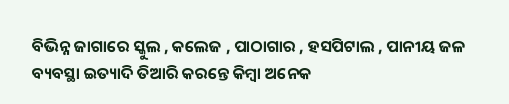ବିଭିନ୍ନ ଜାଗାରେ ସ୍କୁଲ , କଲେଜ , ପାଠାଗାର , ହସପିଟାଲ , ପାନୀୟ ଜଳ ବ୍ୟବସ୍ଥା ଇତ୍ୟାଦି ତିଆରି କରନ୍ତେ କିମ୍ବା ଅନେକ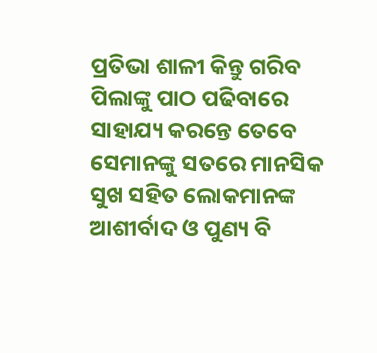ପ୍ରତିଭା ଶାଳୀ କିନ୍ତୁ ଗରିବ ପିଲାଙ୍କୁ ପାଠ ପଢିବାରେ ସାହାଯ୍ୟ କରନ୍ତେ ତେବେ ସେମାନଙ୍କୁ ସତରେ ମାନସିକ ସୁଖ ସହିତ ଲୋକମାନଙ୍କ ଆଶୀର୍ବାଦ ଓ ପୁଣ୍ୟ ବି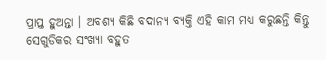ପ୍ରାପ୍ତ ହୁଅନ୍ତା । ଅବଶ୍ୟ କିଛି ବଦାନ୍ୟ ବ୍ୟକ୍ତି ଏହି କାମ ମଧ୍ୟ କରୁଛନ୍ତି କିନ୍ତୁ ସେଗୁଡିକର ସଂଖ୍ୟା ବହୁତ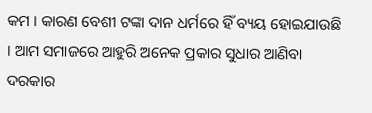କମ । କାରଣ ବେଶୀ ଟଙ୍କା ଦାନ ଧର୍ମରେ ହିଁ ବ୍ୟୟ ହୋଇଯାଉଛି । ଆମ ସମାଜରେ ଆହୁରି ଅନେକ ପ୍ରକାର ସୁଧାର ଆଣିବା ଦରକାର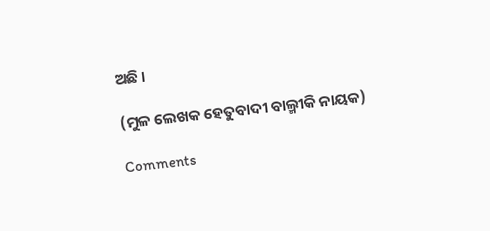ଅଛି ।

(ମୁଳ ଲେଖକ ହେତୁବାଦୀ ବାଲ୍ମୀକି ନାୟକ)

Comments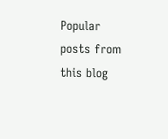Popular posts from this blog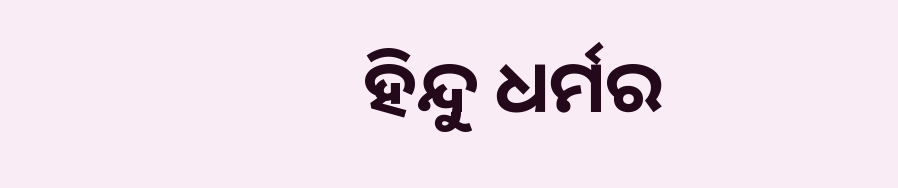ହିନ୍ଦୁ ଧର୍ମର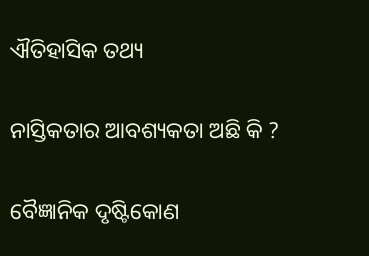ଐତିହାସିକ ତଥ୍ୟ

ନାସ୍ତିକତାର ଆବଶ୍ୟକତା ଅଛି କି ?

ବୈଜ୍ଞାନିକ ଦୃଷ୍ଟିକୋଣ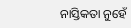ନାସ୍ତିକତା ନୁହେଁ